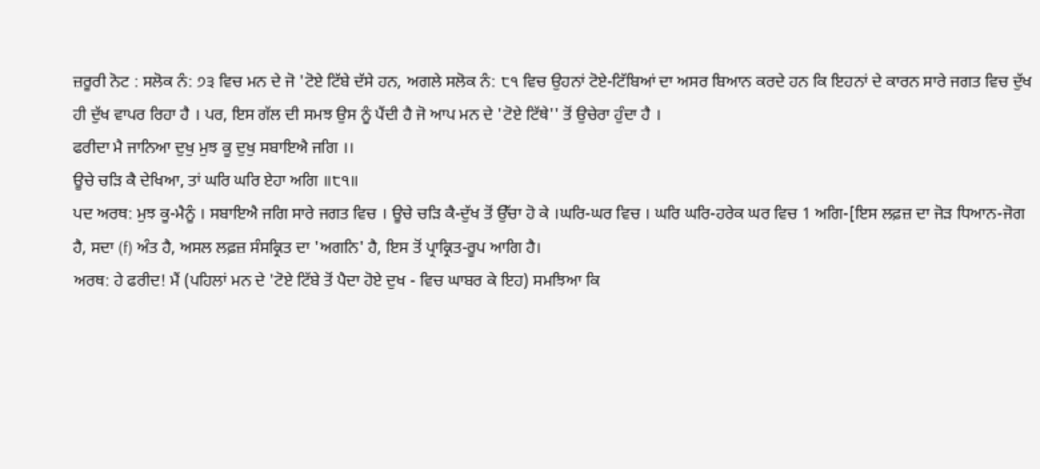ਜ਼ਰੂਰੀ ਨੋਟ : ਸਲੋਕ ਨੰ: ੭੩ ਵਿਚ ਮਨ ਦੇ ਜੋ 'ਟੋਏ ਟਿੱਬੇ ਦੱਸੇ ਹਨ, ਅਗਲੇ ਸਲੋਕ ਨੰ: ੮੧ ਵਿਚ ਉਹਨਾਂ ਟੋਏ-ਟਿੱਬਿਆਂ ਦਾ ਅਸਰ ਬਿਆਨ ਕਰਦੇ ਹਨ ਕਿ ਇਹਨਾਂ ਦੇ ਕਾਰਨ ਸਾਰੇ ਜਗਤ ਵਿਚ ਦੁੱਖ ਹੀ ਦੁੱਖ ਵਾਪਰ ਰਿਹਾ ਹੈ । ਪਰ, ਇਸ ਗੱਲ ਦੀ ਸਮਝ ਉਸ ਨੂੰ ਪੈਂਦੀ ਹੈ ਜੋ ਆਪ ਮਨ ਦੇ 'ਟੋਏ ਟਿੱਥੇ'' ਤੋਂ ਉਚੇਰਾ ਹੁੰਦਾ ਹੈ ।
ਫਰੀਦਾ ਮੈ ਜਾਨਿਆ ਦੁਖੁ ਮੁਝ ਕੂ ਦੁਖੁ ਸਬਾਇਐ ਜਗਿ ।।
ਊਚੇ ਚੜਿ ਕੈ ਦੇਖਿਆ, ਤਾਂ ਘਰਿ ਘਰਿ ਏਹਾ ਅਗਿ ॥੮੧॥
ਪਦ ਅਰਥ: ਮੁਝ ਕੂ-ਮੈਨੂੰ । ਸਬਾਇਐ ਜਗਿ ਸਾਰੇ ਜਗਤ ਵਿਚ । ਊਚੇ ਚੜਿ ਕੈ-ਦੁੱਖ ਤੋਂ ਉੱਚਾ ਹੋ ਕੇ ।ਘਰਿ-ਘਰ ਵਿਚ । ਘਰਿ ਘਰਿ-ਹਰੇਕ ਘਰ ਵਿਚ 1 ਅਗਿ-[ਇਸ ਲਫ਼ਜ਼ ਦਾ ਜੋੜ ਧਿਆਨ-ਜੋਗ ਹੈ, ਸਦਾ (f) ਅੰਤ ਹੈ, ਅਸਲ ਲਫ਼ਜ਼ ਸੰਸਕ੍ਰਿਤ ਦਾ 'ਅਗਨਿ' ਹੈ, ਇਸ ਤੋਂ ਪ੍ਰਾਕ੍ਰਿਤ-ਰੂਪ ਆਗਿ ਹੈ।
ਅਰਥ: ਹੇ ਫਰੀਦ! ਮੈਂ (ਪਹਿਲਾਂ ਮਨ ਦੇ 'ਟੋਏ ਟਿੱਬੇ ਤੋਂ ਪੈਦਾ ਹੋਏ ਦੁਖ - ਵਿਚ ਘਾਬਰ ਕੇ ਇਹ) ਸਮਝਿਆ ਕਿ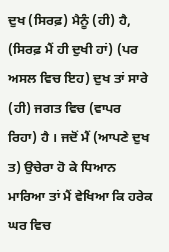ਦੁਖ (ਸਿਰਫ਼) ਮੈਨੂੰ (ਹੀ) ਹੈ, (ਸਿਰਫ਼ ਮੈਂ ਹੀ ਦੁਖੀ ਹਾਂ) (ਪਰ ਅਸਲ ਵਿਚ ਇਹ) ਦੁਖ ਤਾਂ ਸਾਰੇ (ਹੀ) ਜਗਤ ਵਿਚ (ਵਾਪਰ ਰਿਹਾ) ਹੈ । ਜਦੋਂ ਮੈਂ (ਆਪਣੇ ਦੁਖ ਤ) ਉਚੇਰਾ ਹੋ ਕੇ ਧਿਆਨ ਮਾਰਿਆ ਤਾਂ ਮੈਂ ਵੇਖਿਆ ਕਿ ਹਰੇਕ ਘਰ ਵਿਚ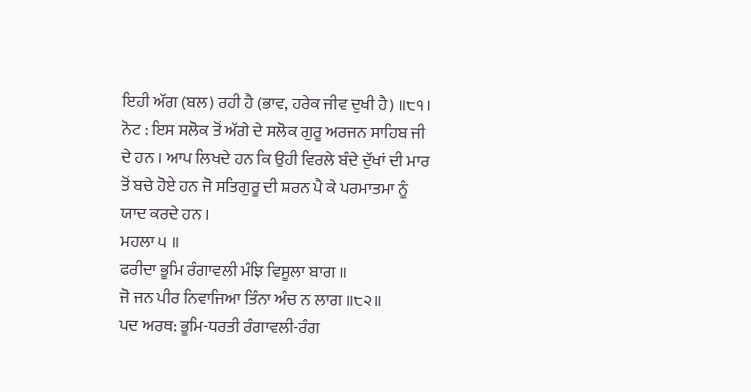ਇਹੀ ਅੱਗ (ਬਲ) ਰਹੀ ਹੈ (ਭਾਵ, ਹਰੇਕ ਜੀਵ ਦੁਖੀ ਹੈ) ॥੮੧।
ਨੋਟ : ਇਸ ਸਲੋਕ ਤੋਂ ਅੱਗੇ ਦੇ ਸਲੋਕ ਗੁਰੂ ਅਰਜਨ ਸਾਹਿਬ ਜੀ ਦੇ ਹਨ । ਆਪ ਲਿਖਦੇ ਹਨ ਕਿ ਉਹੀ ਵਿਰਲੇ ਬੰਦੇ ਦੁੱਖਾਂ ਦੀ ਮਾਰ ਤੋਂ ਬਚੇ ਹੋਏ ਹਨ ਜੋ ਸਤਿਗੁਰੂ ਦੀ ਸ਼ਰਨ ਪੈ ਕੇ ਪਰਮਾਤਮਾ ਨੂੰ ਯਾਦ ਕਰਦੇ ਹਨ ।
ਮਹਲਾ ੫ ॥
ਫਰੀਦਾ ਭੂਮਿ ਰੰਗਾਵਲੀ ਮੰਝਿ ਵਿਸੂਲਾ ਬਾਗ ॥
ਜੋ ਜਨ ਪੀਰ ਨਿਵਾਜਿਆ ਤਿੰਨਾ ਅੰਚ ਨ ਲਾਗ ॥੮੨॥
ਪਦ ਅਰਥ: ਭੂਮਿ-ਧਰਤੀ ਰੰਗਾਵਲੀ-ਰੰਗ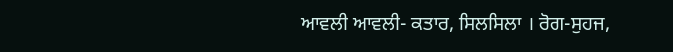ਆਵਲੀ ਆਵਲੀ- ਕਤਾਰ, ਸਿਲਸਿਲਾ । ਰੋਗ-ਸੁਹਜ,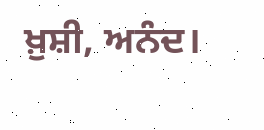ਖ਼ੁਸ਼ੀ, ਅਨੰਦ।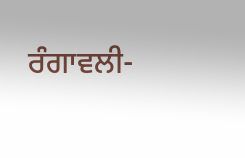ਰੰਗਾਵਲੀ-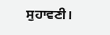ਸੁਹਾਵਣੀ।